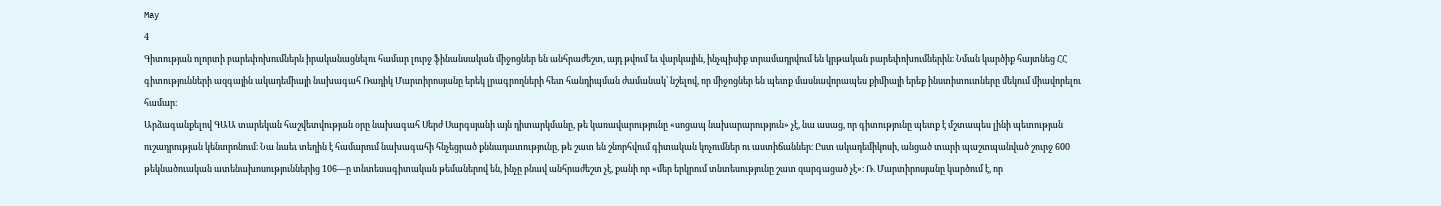May
4
Գիտության ոլորտի բարեփոխումներն իրականացնելու համար լուրջ ֆինանսական միջոցներ են անհրաժեշտ, այդ թվում եւ վարկային, ինչպիսիք տրամադրվում են կրթական բարեփոխումներին։ Նման կարծիք հայտնեց ՀՀ գիտությունների ազգային ակադեմիայի նախագահ Ռադիկ Մարտիրոսյանը երեկ լրագրողների հետ հանդիպման ժամանակ՝ նշելով, որ միջոցներ են պետք մասնավորապես քիմիայի երեք ինստիտուտները մեկում միավորելու համար։
Արձագանքելով ԳԱԱ տարեկան հաշվետվության օրը նախագահ Սերժ Սարգսյանի այն դիտարկմանը, թե կառավարությունը «սոցապ նախարարություն» չէ, նա ասաց, որ գիտությունը պետք է մշտապես լինի պետության ուշադրության կենտրոնում։ Նա նաեւ տեղին է համարում նախագահի հնչեցրած քննադատությունը, թե շատ են շնորհվում գիտական կոչումներ ու աստիճաններ։ Ըստ ակադեմիկոսի, անցած տարի պաշտպանված շուրջ 600 թեկնածուական ատենախոսություններից 106—ը տնտեսագիտական թեմաներով են, ինչը բնավ անհրաժեշտ չէ, քանի որ «մեր երկրում տնտեսությունը շատ զարգացած չէ»։ Ռ. Մարտիրոսյանը կարծում է, որ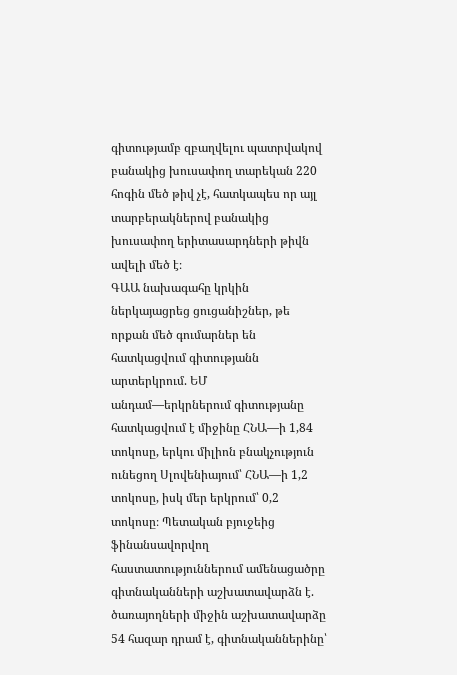գիտությամբ զբաղվելու պատրվակով բանակից խուսափող տարեկան 220 հոգին մեծ թիվ չէ, հատկապես որ այլ տարբերակներով բանակից խուսափող երիտասարդների թիվն ավելի մեծ է։
ԳԱԱ նախագահը կրկին ներկայացրեց ցուցանիշներ, թե որքան մեծ գումարներ են հատկացվում գիտությանն արտերկրում. ԵՄ անդամ—երկրներում գիտությանը հատկացվում է միջինը ՀՆԱ—ի 1,84 տոկոսը, երկու միլիոն բնակչություն ունեցող Սլովենիայում՝ ՀՆԱ—ի 1,2 տոկոսը, իսկ մեր երկրում՝ 0,2 տոկոսը։ Պետական բյուջեից ֆինանսավորվող հաստատություններում ամենացածրը գիտնականների աշխատավարձն է. ծառայողների միջին աշխատավարձը 54 հազար դրամ է, գիտնականներինը՝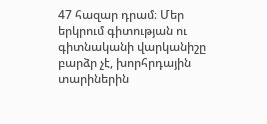47 հազար դրամ։ Մեր երկրում գիտության ու գիտնականի վարկանիշը բարձր չէ, խորհրդային տարիներին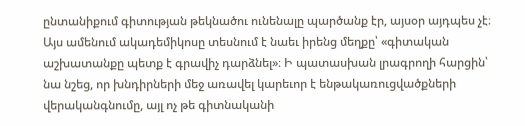ընտանիքում գիտության թեկնածու ունենալը պարծանք էր, այսօր այդպես չէ։ Այս ամենում ակադեմիկոսը տեսնում է նաեւ իրենց մեղքը՝ «գիտական աշխատանքը պետք է գրավիչ դարձնել»։ Ի պատասխան լրագրողի հարցին՝ նա նշեց, որ խնդիրների մեջ առավել կարեւոր է ենթակառուցվածքների վերականգնումը, այլ ոչ թե գիտնականի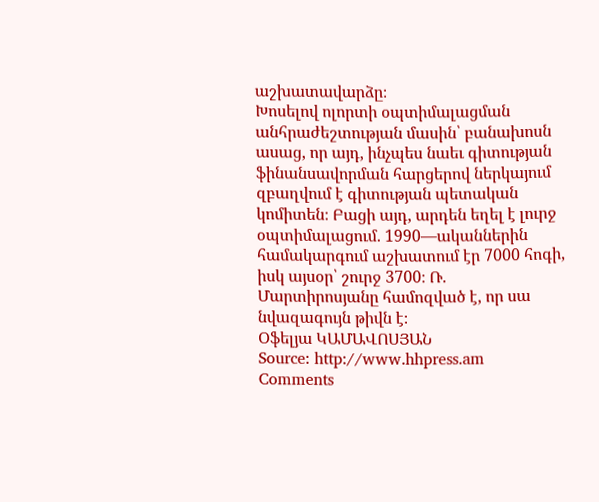աշխատավարձը։
Խոսելով ոլորտի օպտիմալացման անհրաժեշտության մասին՝ բանախոսն ասաց, որ այդ, ինչպես նաեւ գիտության ֆինանսավորման հարցերով ներկայում զբաղվում է գիտության պետական կոմիտեն։ Բացի այդ, արդեն եղել է լուրջ օպտիմալացում. 1990—ականներին համակարգում աշխատում էր 7000 հոգի, իսկ այսօր՝ շուրջ 3700։ Ռ. Մարտիրոսյանը համոզված է, որ սա նվազագույն թիվն է։
Օֆելյա ԿԱՄԱՎՈՍՅԱՆ
Source: http://www.hhpress.am
Comments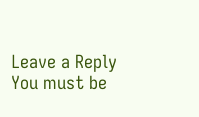Leave a Reply
You must be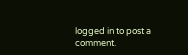logged in to post a comment.